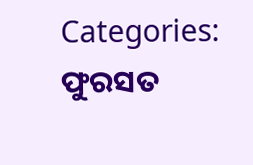Categories: ଫୁରସତ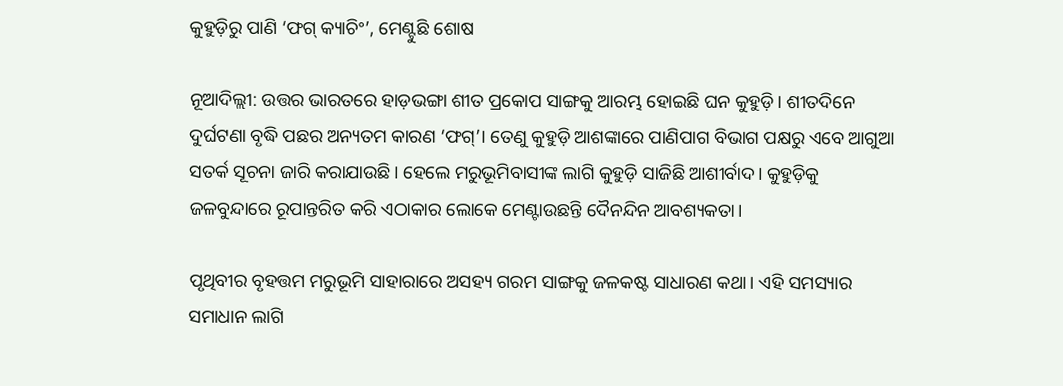କୁହୁଡ଼ିରୁ ପାଣି ‘ଫଗ୍‌ କ୍ୟାଚିଂ’, ମେଣ୍ଟୁଛି ଶୋଷ

ନୂଆଦିଲ୍ଲୀ: ଉତ୍ତର ଭାରତରେ ହାଡ଼ଭଙ୍ଗା ଶୀତ ପ୍ରକୋପ ସାଙ୍ଗକୁ ଆରମ୍ଭ ହୋଇଛି ଘନ କୁହୁଡ଼ି। ଶୀତଦିନେ ଦୁର୍ଘଟଣା ବୃଦ୍ଧି ପଛର ଅନ୍ୟତମ କାରଣ ‘ଫଗ୍‌’। ତେଣୁ କୁହୁଡ଼ି ଆଶଙ୍କାରେ ପାଣିପାଗ ବିଭାଗ ପକ୍ଷରୁ ଏବେ ଆଗୁଆ ସତର୍କ ସୂଚନା ଜାରି କରାଯାଉଛି। ହେଲେ ମରୁଭୂମିବାସୀଙ୍କ ଲାଗି କୁହୁଡ଼ି ସାଜିଛି ଆଶୀର୍ବାଦ। କୁହୁଡ଼ିକୁ ଜଳବୁନ୍ଦାରେ ରୂପାନ୍ତରିତ କରି ଏଠାକାର ଲୋକେ ମେଣ୍ଟାଉଛନ୍ତି ଦୈନନ୍ଦିନ ଆବଶ୍ୟକତା।

ପୃଥିବୀର ବୃହତ୍ତମ ମରୁଭୂମି ସାହାରାରେ ଅସହ୍ୟ ଗରମ ସାଙ୍ଗକୁ ଜଳକଷ୍ଟ ସାଧାରଣ କଥା। ଏହି ସମସ୍ୟାର ସମାଧାନ ଲାଗି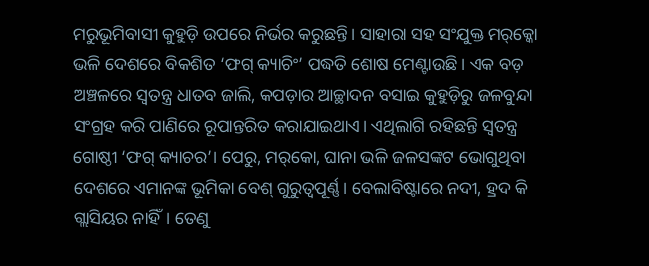ମରୁଭୂମିବାସୀ କୁହୁଡ଼ି ଉପରେ ନିର୍ଭର କରୁଛନ୍ତି। ସାହାରା ସହ ସଂଯୁକ୍ତ ମର୍‌କ୍କୋ ଭଳି ଦେଶରେ ବିକଶିତ ‘ଫଗ୍‌ କ୍ୟାଚିଂ’ ପଦ୍ଧତି ଶୋଷ ମେଣ୍ଟାଉଛି। ଏକ ବଡ଼ ଅଞ୍ଚଳରେ ସ୍ବତନ୍ତ୍ର ଧାତବ ଜାଲି, କପଡ଼ାର ଆଚ୍ଛାଦନ ବସାଇ କୁହୁଡ଼ିରୁ ଜଳବୁନ୍ଦା ସଂଗ୍ରହ କରି ପାଣିରେ ରୂପାନ୍ତରିତ କରାଯାଇଥାଏ। ଏଥିଲାଗି ରହିଛନ୍ତି ସ୍ବତନ୍ତ୍ର ଗୋଷ୍ଠୀ ‘ଫଗ୍‌ କ୍ୟାଚର’। ପେରୁ, ମର୍‌କୋ, ଘାନା ଭଳି ଜଳସଙ୍କଟ ଭୋଗୁଥିବା ଦେଶରେ ଏମାନଙ୍କ ଭୂମିକା ବେଶ୍‌ ଗୁରୁତ୍ୱପୂର୍ଣ୍ଣ। ବେଲାବିଷ୍ଟାରେ ନଦୀ, ହ୍ରଦ କି ଗ୍ଲାସିୟର ନାହିଁ। ତେଣୁ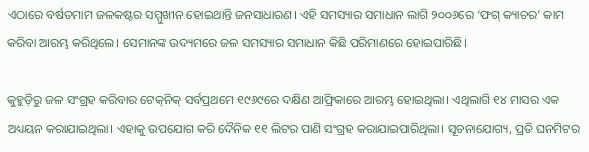ଏଠାରେ ବର୍ଷତମାମ ଜଳକଷ୍ଟର ସମ୍ମୁଖୀନ ହୋଇଥାନ୍ତି ଜନସାଧାରଣ। ଏହି ସମସ୍ୟାର ସମାଧାନ ଲାଗି ୨୦୦୬ରେ ‘ଫଗ୍‌ କ୍ୟାଚର’ କାମ କରିବା ଆରମ୍ଭ କରିଥିଲେ। ସେମାନଙ୍କ ଉଦ୍ୟମରେ ଜଳ ସମସ୍ୟାର ସମାଧାନ କିଛି ପରିମାଣରେ ହୋଇପାରିଛି।

କୁହୁଡ଼ିରୁ ଜଳ ସଂଗ୍ରହ କରିବାର ଟେକ୍‌ନିକ୍‌ ସର୍ବପ୍ରଥମେ ୧୯୬୯ରେ ଦକ୍ଷିଣ ଆଫ୍ରିକାରେ ଆରମ୍ଭ ହୋଇଥିଲା। ଏଥିଲାଗି ୧୪ ମାସର ଏକ ଅଧ୍ୟୟନ କରାଯାଇଥିଲା। ଏହାକୁ ଉପଯୋଗ କରି ଦୈନିକ ୧୧ ଲିଟର ପାଣି ସଂଗ୍ରହ କରାଯାଇପାରିଥିଲା। ସୂଚନାଯୋଗ୍ୟ, ପ୍ରତି ଘନମିଟର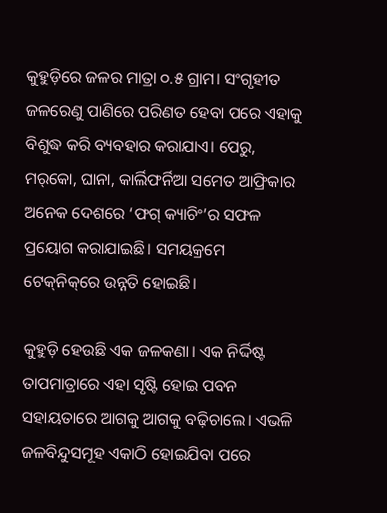କୁହୁଡ଼ିରେ ଜଳର ମାତ୍ରା ୦.୫ ଗ୍ରାମ। ସଂଗୃହୀତ ଜଳରେଣୁ ପାଣିରେ ପରିଣତ ହେବା ପରେ ଏହାକୁ ବିଶୁଦ୍ଧ କରି ବ୍ୟବହାର କରାଯାଏ। ପେରୁ, ମର୍‌କୋ, ଘାନା, କାର୍ଲିଫର୍ନିଆ ସମେତ ଆଫ୍ରିକାର ଅନେକ ଦେଶରେ ‘ଫଗ୍‌ କ୍ୟାଚିଂ’ର ସଫଳ ପ୍ରୟୋଗ କରାଯାଇଛି। ସମୟକ୍ରମେ ଟେକ୍‌ନିକ୍‌ରେ ଉନ୍ନତି ହୋଇଛି।

କୁହୁଡ଼ି ହେଉଛି ଏକ ଜଳକଣା। ଏକ ନିର୍ଦ୍ଦିଷ୍ଟ ତାପମାତ୍ରାରେ ଏହା ସୃଷ୍ଟି ହୋଇ ପବନ ସହାୟତାରେ ଆଗକୁ ଆଗକୁ ବଢ଼ିଚାଲେ। ଏଭଳି ଜଳବିନ୍ଦୁସମୂହ ଏକାଠି ହୋଇଯିବା ପରେ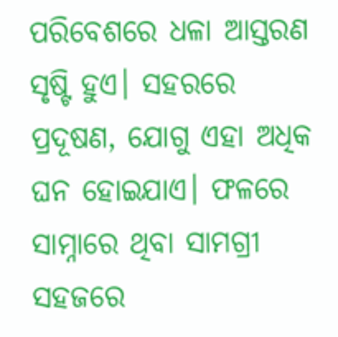ପରିବେଶରେ ଧଳା ଆସ୍ତରଣ ସୃଷ୍ଟି ହୁଏ। ସହରରେ ପ୍ରଦୂଷଣ, ଯୋଗୁ ଏହା ଅଧିକ ଘନ ହୋଇଯାଏ। ଫଳରେ ସାମ୍ନାରେ ଥିବା ସାମଗ୍ରୀ ସହଜରେ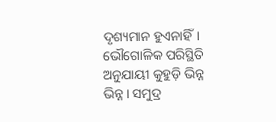ଦୃଶ୍ୟମାନ ହୁଏନାହିଁ। ଭୌଗୋଳିକ ପରିସ୍ଥିତି ଅନୁଯାୟୀ କୁହୁଡ଼ି ଭିନ୍ନ ଭିନ୍ନ। ସମୁଦ୍ର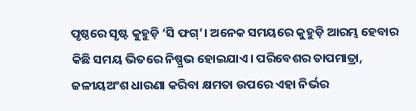ପୃଷ୍ଠରେ ସୃଷ୍ଟ କୁହୁଡ଼ି ‘ସି ଫଗ୍‌’। ଅନେକ ସମୟରେ କୁହୁଡ଼ି ଆରମ୍ଭ ହେବାର କିଛି ସମୟ ଭିତରେ ନିଷ୍ପ୍ରଭ ହୋଇଯାଏ। ପରିବେଶର ତାପମାତ୍ରା, ଜଳୀୟଅଂଶ ଧାରଣା କରିବା କ୍ଷମତା ଉପରେ ଏହା ନିର୍ଭର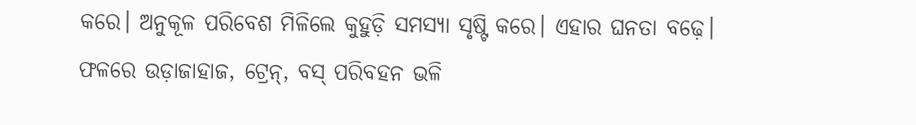କରେ। ଅନୁକୂଳ ପରିବେଶ ମିଳିଲେ କୁହୁଡ଼ି ସମସ୍ୟା ସୃଷ୍ଟି କରେ। ଏହାର ଘନତା ବଢ଼େ। ଫଳରେ ଉଡ଼ାଜାହାଜ, ଟ୍ରେନ୍‌, ବସ୍‌ ପରିବହନ ଭଳି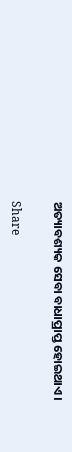ଅତ୍ୟାବଶ୍ୟକ ସେବା ବାଧାପ୍ରାପ୍ତ ହୋଇଥାଏ।

Share